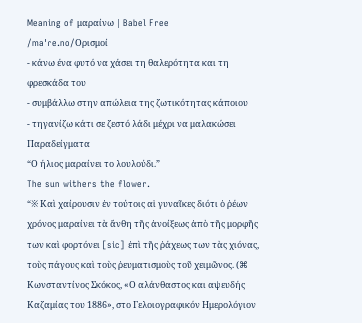Meaning of μαραίνω | Babel Free
/maˈɾe.no/Ορισμοί
- κάνω ένα φυτό να χάσει τη θαλερότητα και τη φρεσκάδα του
- συμβάλλω στην απώλεια της ζωτικότητας κάποιου
- τηγανίζω κάτι σε ζεστό λάδι μέχρι να μαλακώσει
Παραδείγματα
“Ο ήλιος μαραίνει το λουλούδι.”
The sun withers the flower.
“※ Καὶ χαίρουσιν ἐν τούτοις αἱ γυναῖκες διότι ὁ ῥέων χρόνος μαραίνει τὰ ἄνθη τῆς ἀνοίξεως ἀπὸ τῆς μορφῆς των καὶ φορτόνει [sic] ἐπὶ τῆς ῥάχεως των τὰς χιόνας, τοὺς πάγους καὶ τοὺς ῥευματισμοὺς τοῦ χειμῶνος. (⌘ Κωνσταντίνος Σκόκος, «Ο αλάνθαστος και αψευδής Καζαμίας του 1886», στο Γελοιογραφικόν Ημερολόγιον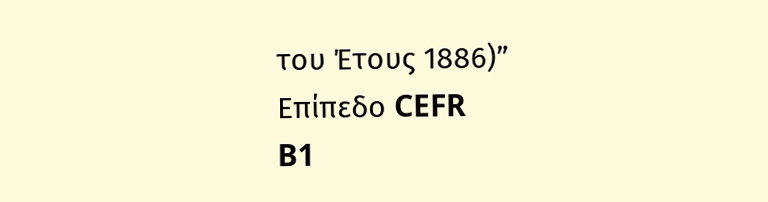του Έτους 1886)”
Επίπεδο CEFR
B1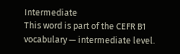Intermediate
This word is part of the CEFR B1 vocabulary — intermediate level.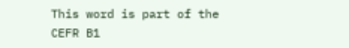This word is part of the CEFR B1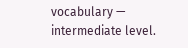vocabulary — intermediate level.